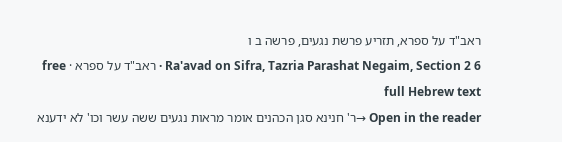ראב"ד על ספרא, תזריע פרשת נגעים, פרשה ב ו
Ra'avad on Sifra, Tazria Parashat Negaim, Section 2 6 · ראב"ד על ספרא · free full Hebrew text
Open in the reader →ר' חנינא סגן הכהנים אומר מראות נגעים ששה עשר וכו' לא ידענא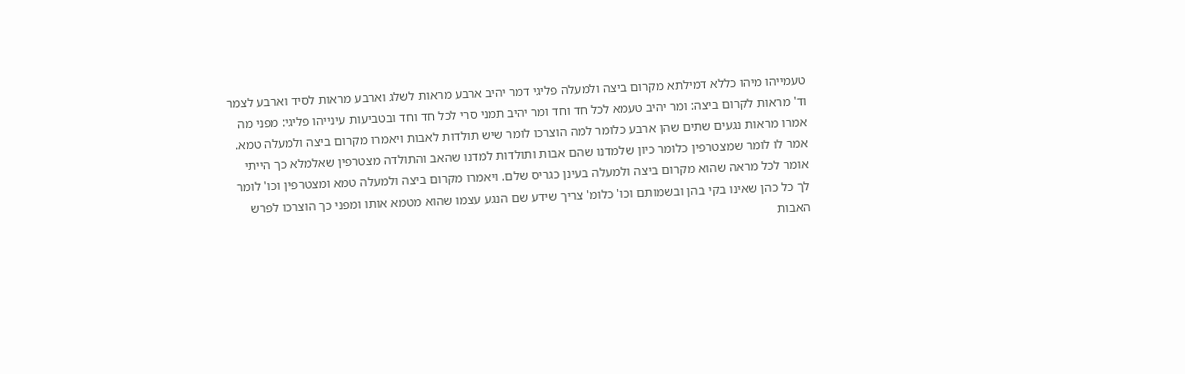טעמייהו מיהו כללא דמילתא מקרום ביצה ולמעלה פליגי דמר יהיב ארבע מראות לשלג וארבע מראות לסיד וארבע לצמר וד' מראות לקרום ביצה: ומר יהיב טעמא לכל חד וחד ומר יהיב תמני סרי לכל חד וחד ובטביעות עינייהו פליגי: מפני מה אמרו מראות נגעים שתים שהן ארבע כלומר למה הוצרכו לומר שיש תולדות לאבות ויאמרו מקרום ביצה ולמעלה טמא. אמר לו לומר שמצטרפין כלומר כיון שלמדנו שהם אבות ותולדות למדנו שהאב והתולדה מצטרפין שאלמלא כך הייתי אומר לכל מראה שהוא מקרום ביצה ולמעלה בעינן כגריס שלם. ויאמרו מקרום ביצה ולמעלה טמא ומצטרפין וכו' לומר לך כל כהן שאינו בקי בהן ובשמותם וכו' כלומ' צריך שידע שם הנגע עצמו שהוא מטמא אותו ומפני כך הוצרכו לפרש האבות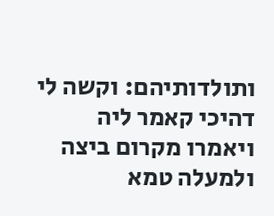ותולדותיהם: וקשה לי דהיכי קאמר ליה ויאמרו מקרום ביצה ולמעלה טמא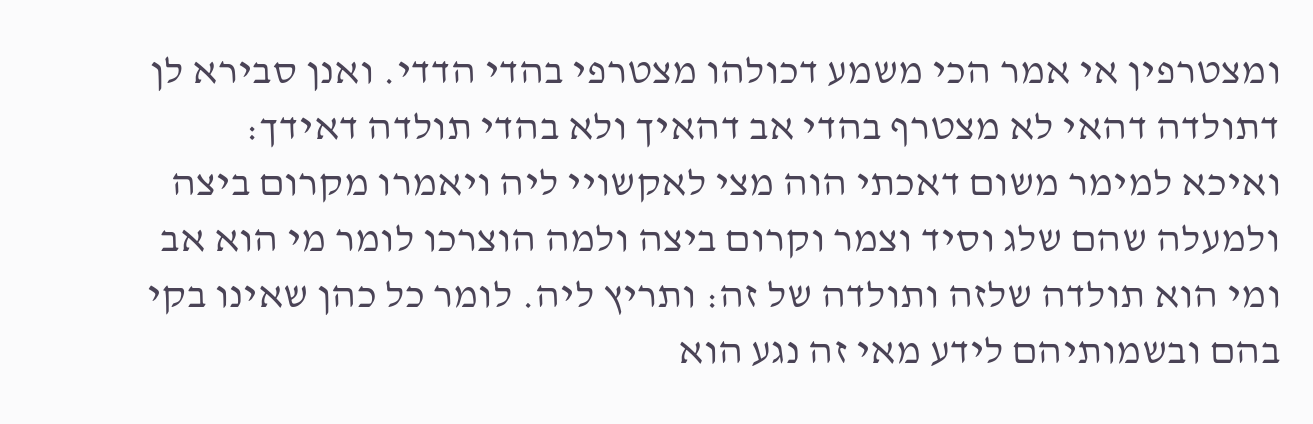ומצטרפין אי אמר הכי משמע דכולהו מצטרפי בהדי הדדי. ואנן סבירא לן דתולדה דהאי לא מצטרף בהדי אב דהאיך ולא בהדי תולדה דאידך: ואיכא למימר משום דאכתי הוה מצי לאקשויי ליה ויאמרו מקרום ביצה ולמעלה שהם שלג וסיד וצמר וקרום ביצה ולמה הוצרכו לומר מי הוא אב ומי הוא תולדה שלזה ותולדה של זה: ותריץ ליה. לומר כל כהן שאינו בקי בהם ובשמותיהם לידע מאי זה נגע הוא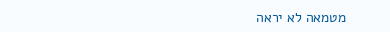מטמאה לא יראה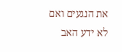את הנגעים ואם לא ידע האב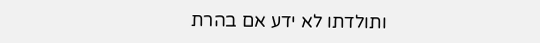ותולדתו לא ידע אם בהרת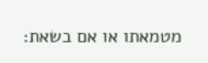מטמאתו או אם בשאת: